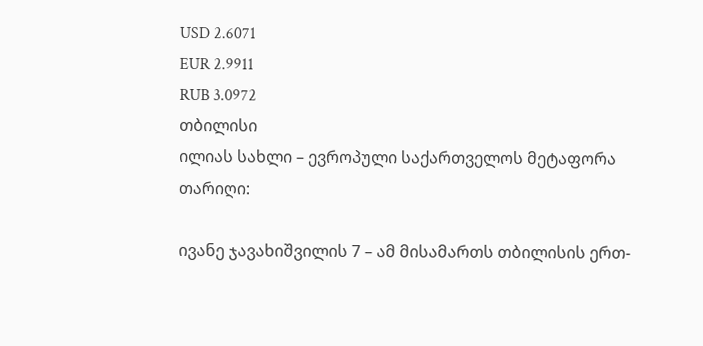USD 2.6071
EUR 2.9911
RUB 3.0972
თბილისი
ილიას სახლი – ევროპული საქართველოს მეტაფორა
თარიღი:

ივანე ჯავახიშვილის 7 – ამ მისამართს თბილისის ერთ-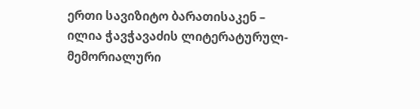ერთი სავიზიტო ბარათისაკენ – ილია ჭავჭავაძის ლიტერატურულ-მემორიალური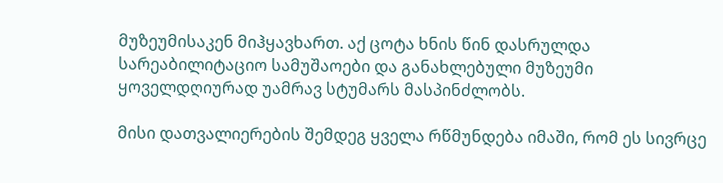მუზეუმისაკენ მიჰყავხართ. აქ ცოტა ხნის წინ დასრულდა სარეაბილიტაციო სამუშაოები და განახლებული მუზეუმი ყოველდღიურად უამრავ სტუმარს მასპინძლობს.

მისი დათვალიერების შემდეგ ყველა რწმუნდება იმაში, რომ ეს სივრცე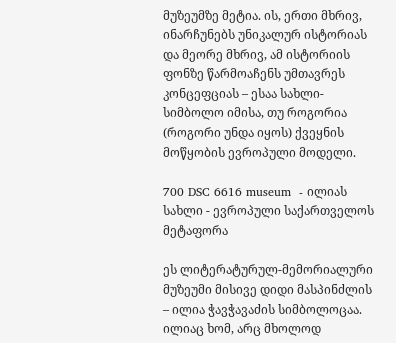მუზეუმზე მეტია. ის, ერთი მხრივ, ინარჩუნებს უნიკალურ ისტორიას და მეორე მხრივ, ამ ისტორიის ფონზე წარმოაჩენს უმთავრეს კონცეფციას – ესაა სახლი-სიმბოლო იმისა, თუ როგორია (როგორი უნდა იყოს) ქვეყნის მოწყობის ევროპული მოდელი.

700 DSC 6616 museum  - ილიას სახლი - ევროპული საქართველოს მეტაფორა

ეს ლიტერატურულ-მემორიალური მუზეუმი მისივე დიდი მასპინძლის – ილია ჭავჭავაძის სიმბოლოცაა. ილიაც ხომ, არც მხოლოდ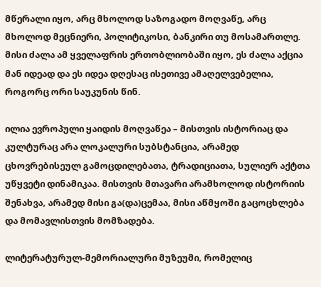მწერალი იყო, არც მხოლოდ საზოგადო მოღვაწე, არც მხოლოდ მეცნიერი, პოლიტიკოსი, ბანკირი თუ მოსამართლე. მისი ძალა ამ ყველაფრის ერთობლიობაში იყო, ეს ძალა აქცია მან იდეად და ეს იდეა დღესაც ისეთივე ამაღელვებელია, როგორც ორი საუკუნის წინ.

ილია ევროპული ყაიდის მოღვაწეა – მისთვის ისტორიაც და კულტურაც არა ლოკალური სუბსტანცია, არამედ ცხოვრებისეულ გამოცდილებათა, ტრადიციათა, სულიერ აქტთა უწყვეტი დინამიკაა. მისთვის მთავარი არამხოლოდ ისტორიის შენახვა, არამედ მისი გა(და)ცემაა, მისი აწმყოში გაცოცხლება და მომავლისთვის მომზადება.

ლიტერატურულ-მემორიალური მუზეუმი, რომელიც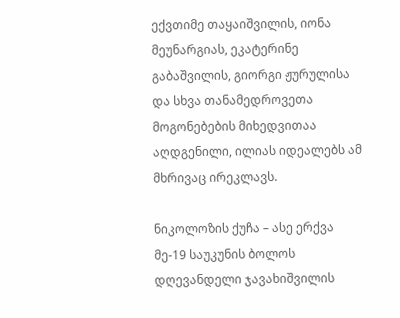ექვთიმე თაყაიშვილის, იონა მეუნარგიას, ეკატერინე გაბაშვილის, გიორგი ჟურულისა და სხვა თანამედროვეთა მოგონებების მიხედვითაა აღდგენილი, ილიას იდეალებს ამ მხრივაც ირეკლავს.

ნიკოლოზის ქუჩა – ასე ერქვა მე-19 საუკუნის ბოლოს დღევანდელი ჯავახიშვილის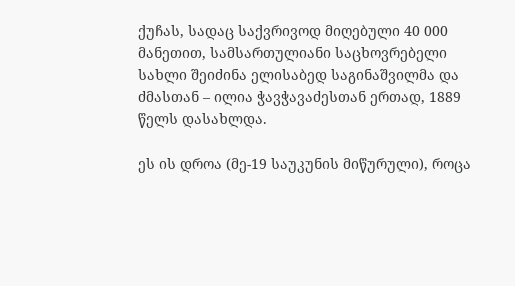ქუჩას, სადაც საქვრივოდ მიღებული 40 000 მანეთით, სამსართულიანი საცხოვრებელი სახლი შეიძინა ელისაბედ საგინაშვილმა და ძმასთან – ილია ჭავჭავაძესთან ერთად, 1889 წელს დასახლდა.

ეს ის დროა (მე-19 საუკუნის მიწურული), როცა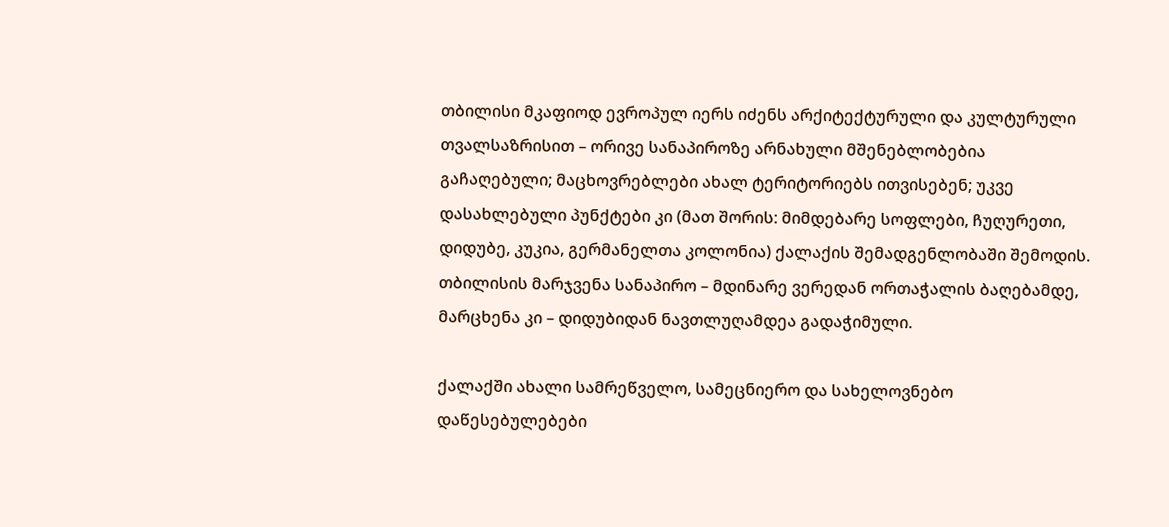თბილისი მკაფიოდ ევროპულ იერს იძენს არქიტექტურული და კულტურული თვალსაზრისით – ორივე სანაპიროზე არნახული მშენებლობებია გაჩაღებული; მაცხოვრებლები ახალ ტერიტორიებს ითვისებენ; უკვე დასახლებული პუნქტები კი (მათ შორის: მიმდებარე სოფლები, ჩუღურეთი, დიდუბე, კუკია, გერმანელთა კოლონია) ქალაქის შემადგენლობაში შემოდის. თბილისის მარჯვენა სანაპირო – მდინარე ვერედან ორთაჭალის ბაღებამდე, მარცხენა კი – დიდუბიდან ნავთლუღამდეა გადაჭიმული.

ქალაქში ახალი სამრეწველო, სამეცნიერო და სახელოვნებო დაწესებულებები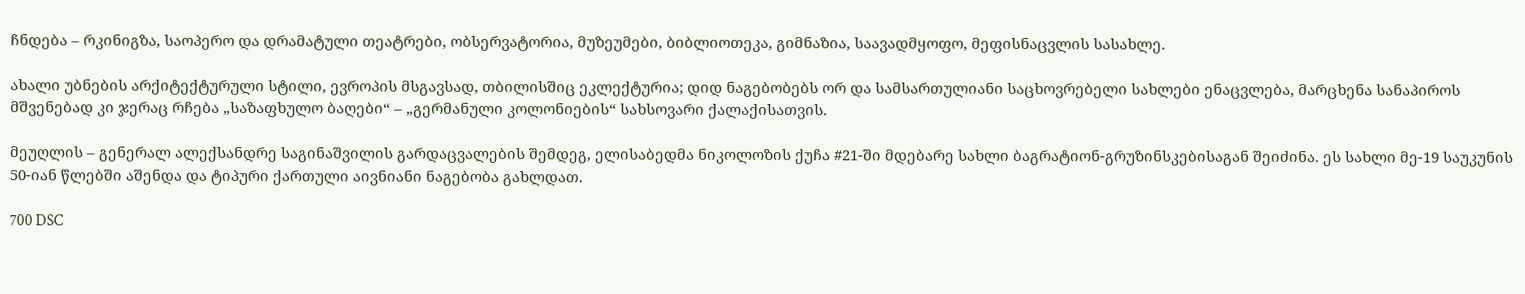ჩნდება – რკინიგზა, საოპერო და დრამატული თეატრები, ობსერვატორია, მუზეუმები, ბიბლიოთეკა, გიმნაზია, საავადმყოფო, მეფისნაცვლის სასახლე.

ახალი უბნების არქიტექტურული სტილი, ევროპის მსგავსად, თბილისშიც ეკლექტურია; დიდ ნაგებობებს ორ და სამსართულიანი საცხოვრებელი სახლები ენაცვლება, მარცხენა სანაპიროს მშვენებად კი ჯერაც რჩება „საზაფხულო ბაღები“ – „გერმანული კოლონიების“ სახსოვარი ქალაქისათვის.

მეუღლის – გენერალ ალექსანდრე საგინაშვილის გარდაცვალების შემდეგ, ელისაბედმა ნიკოლოზის ქუჩა #21-ში მდებარე სახლი ბაგრატიონ-გრუზინსკებისაგან შეიძინა. ეს სახლი მე-19 საუკუნის 50-იან წლებში აშენდა და ტიპური ქართული აივნიანი ნაგებობა გახლდათ.

700 DSC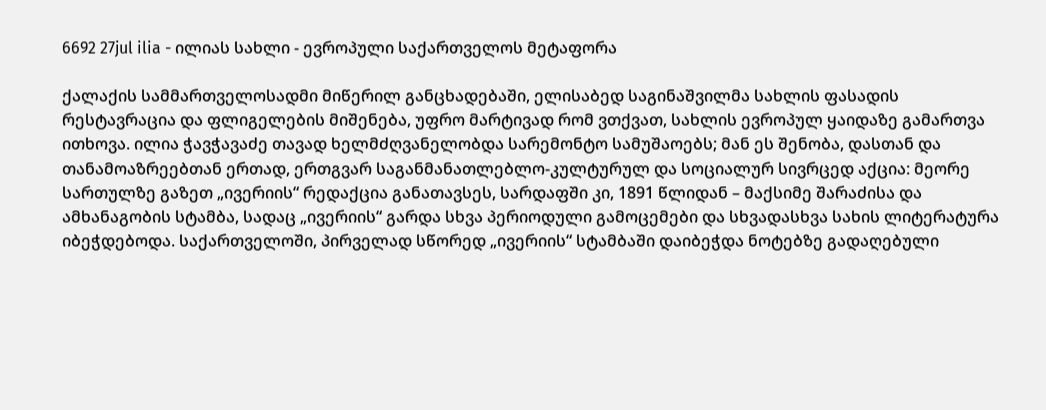6692 27jul ilia - ილიას სახლი - ევროპული საქართველოს მეტაფორა

ქალაქის სამმართველოსადმი მიწერილ განცხადებაში, ელისაბედ საგინაშვილმა სახლის ფასადის რესტავრაცია და ფლიგელების მიშენება, უფრო მარტივად რომ ვთქვათ, სახლის ევროპულ ყაიდაზე გამართვა ითხოვა. ილია ჭავჭავაძე თავად ხელმძღვანელობდა სარემონტო სამუშაოებს; მან ეს შენობა, დასთან და თანამოაზრეებთან ერთად, ერთგვარ საგანმანათლებლო-კულტურულ და სოციალურ სივრცედ აქცია: მეორე სართულზე გაზეთ „ივერიის“ რედაქცია განათავსეს, სარდაფში კი, 1891 წლიდან – მაქსიმე შარაძისა და ამხანაგობის სტამბა, სადაც „ივერიის“ გარდა სხვა პერიოდული გამოცემები და სხვადასხვა სახის ლიტერატურა იბეჭდებოდა. საქართველოში, პირველად სწორედ „ივერიის“ სტამბაში დაიბეჭდა ნოტებზე გადაღებული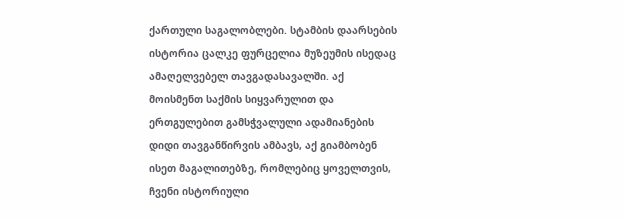ქართული საგალობლები. სტამბის დაარსების ისტორია ცალკე ფურცელია მუზეუმის ისედაც ამაღელვებელ თავგადასავალში. აქ მოისმენთ საქმის სიყვარულით და ერთგულებით გამსჭვალული ადამიანების დიდი თავგანწირვის ამბავს, აქ გიამბობენ ისეთ მაგალითებზე, რომლებიც ყოველთვის, ჩვენი ისტორიული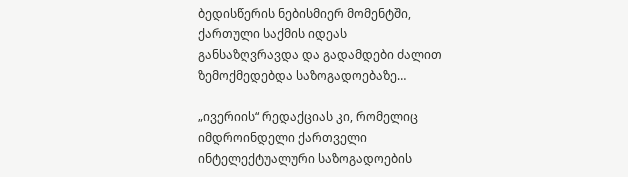ბედისწერის ნებისმიერ მომენტში, ქართული საქმის იდეას განსაზღვრავდა და გადამდები ძალით ზემოქმედებდა საზოგადოებაზე…

„ივერიის“ რედაქციას კი, რომელიც იმდროინდელი ქართველი ინტელექტუალური საზოგადოების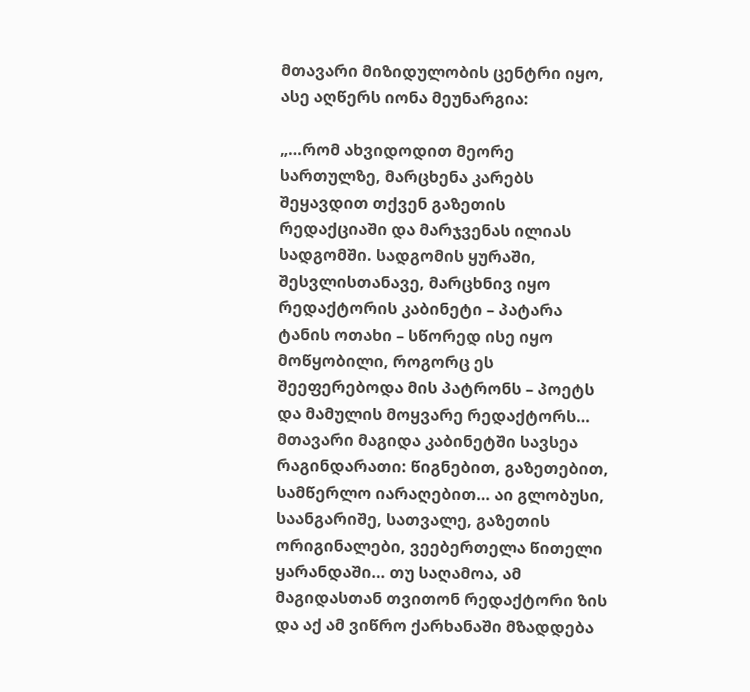მთავარი მიზიდულობის ცენტრი იყო, ასე აღწერს იონა მეუნარგია:

„…რომ ახვიდოდით მეორე სართულზე, მარცხენა კარებს შეყავდით თქვენ გაზეთის რედაქციაში და მარჯვენას ილიას სადგომში. სადგომის ყურაში, შესვლისთანავე, მარცხნივ იყო რედაქტორის კაბინეტი – პატარა ტანის ოთახი – სწორედ ისე იყო მოწყობილი, როგორც ეს შეეფერებოდა მის პატრონს – პოეტს და მამულის მოყვარე რედაქტორს… მთავარი მაგიდა კაბინეტში სავსეა რაგინდარათი: წიგნებით, გაზეთებით, სამწერლო იარაღებით… აი გლობუსი, საანგარიშე, სათვალე, გაზეთის ორიგინალები, ვეებერთელა წითელი ყარანდაში… თუ საღამოა, ამ მაგიდასთან თვითონ რედაქტორი ზის და აქ ამ ვიწრო ქარხანაში მზადდება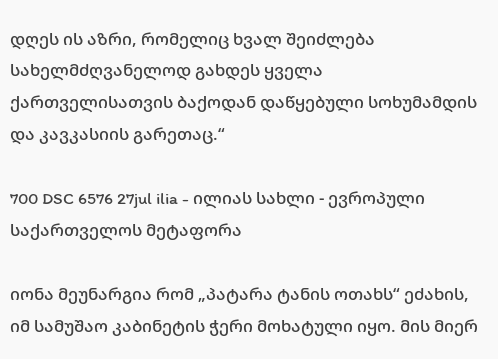დღეს ის აზრი, რომელიც ხვალ შეიძლება სახელმძღვანელოდ გახდეს ყველა ქართველისათვის ბაქოდან დაწყებული სოხუმამდის და კავკასიის გარეთაც.“

700 DSC 6576 27jul ilia - ილიას სახლი - ევროპული საქართველოს მეტაფორა

იონა მეუნარგია რომ „პატარა ტანის ოთახს“ ეძახის, იმ სამუშაო კაბინეტის ჭერი მოხატული იყო. მის მიერ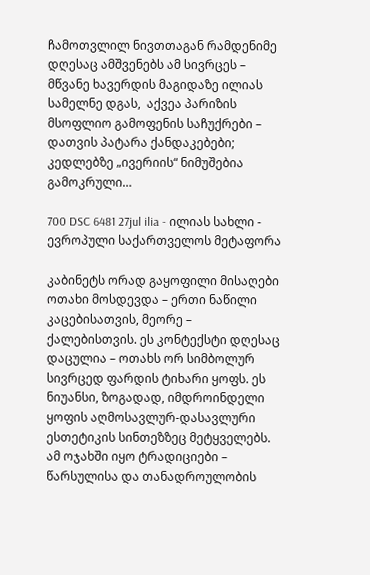ჩამოთვლილ ნივთთაგან რამდენიმე დღესაც ამშვენებს ამ სივრცეს – მწვანე ხავერდის მაგიდაზე ილიას სამელნე დგას,  აქვეა პარიზის მსოფლიო გამოფენის საჩუქრები – დათვის პატარა ქანდაკებები; კედლებზე „ივერიის“ ნიმუშებია გამოკრული…

700 DSC 6481 27jul ilia - ილიას სახლი - ევროპული საქართველოს მეტაფორა

კაბინეტს ორად გაყოფილი მისაღები ოთახი მოსდევდა – ერთი ნაწილი კაცებისათვის, მეორე – ქალებისთვის. ეს კონტექსტი დღესაც დაცულია – ოთახს ორ სიმბოლურ სივრცედ ფარდის ტიხარი ყოფს. ეს ნიუანსი, ზოგადად, იმდროინდელი ყოფის აღმოსავლურ-დასავლური ესთეტიკის სინთეზზეც მეტყველებს. ამ ოჯახში იყო ტრადიციები – წარსულისა და თანადროულობის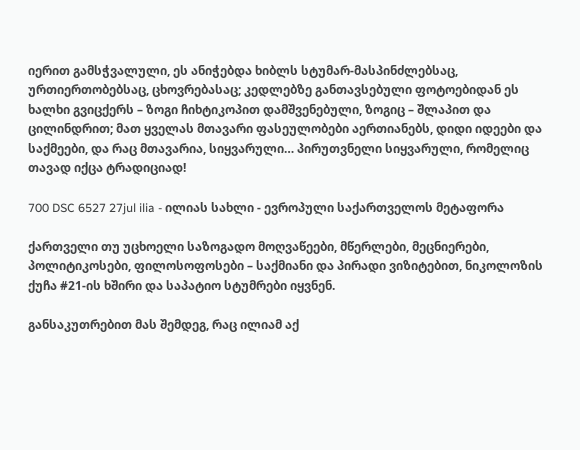იერით გამსჭვალული, ეს ანიჭებდა ხიბლს სტუმარ-მასპინძლებსაც, ურთიერთობებსაც, ცხოვრებასაც; კედლებზე განთავსებული ფოტოებიდან ეს ხალხი გვიცქერს – ზოგი ჩიხტიკოპით დამშვენებული, ზოგიც – შლაპით და ცილინდრით; მათ ყველას მთავარი ფასეულობები აერთიანებს, დიდი იდეები და საქმეები, და რაც მთავარია, სიყვარული… პირუთვნელი სიყვარული, რომელიც თავად იქცა ტრადიციად!

700 DSC 6527 27jul ilia - ილიას სახლი - ევროპული საქართველოს მეტაფორა

ქართველი თუ უცხოელი საზოგადო მოღვაწეები, მწერლები, მეცნიერები, პოლიტიკოსები, ფილოსოფოსები – საქმიანი და პირადი ვიზიტებით, ნიკოლოზის ქუჩა #21-ის ხშირი და საპატიო სტუმრები იყვნენ.

განსაკუთრებით მას შემდეგ, რაც ილიამ აქ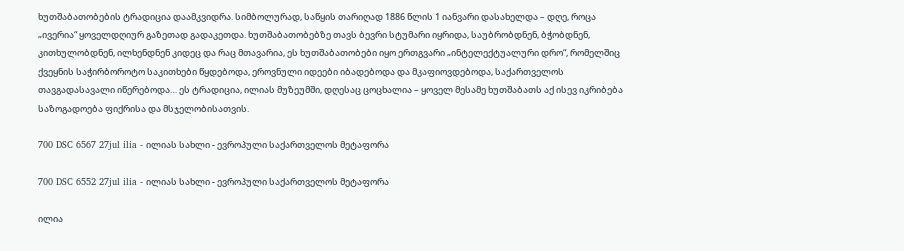ხუთშაბათობების ტრადიცია დაამკვიდრა. სიმბოლურად, საწყის თარიღად 1886 წლის 1 იანვარი დასახელდა – დღე, როცა „ივერია“ ყოველდღიურ გაზეთად გადაკეთდა. ხუთშაბათობებზე თავს ბევრი სტუმარი იყრიდა, საუბრობდნენ, ბჭობდნენ, კითხულობდნენ, ილხენდნენ კიდეც და რაც მთავარია, ეს ხუთშაბათობები იყო ერთგვარი „ინტელექტუალური დრო“, რომელშიც ქვეყნის საჭირბოროტო საკითხები წყდებოდა, ეროვნული იდეები იბადებოდა და მკაფიოვდებოდა, საქართველოს თავგადასავალი იწერებოდა… ეს ტრადიცია, ილიას მუზეუმში, დღესაც ცოცხალია – ყოველ მესამე ხუთშაბათს აქ ისევ იკრიბება საზოგადოება ფიქრისა და მსჯელობისათვის.

700 DSC 6567 27jul ilia - ილიას სახლი - ევროპული საქართველოს მეტაფორა

700 DSC 6552 27jul ilia - ილიას სახლი - ევროპული საქართველოს მეტაფორა

ილია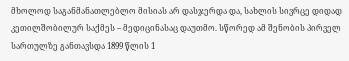მხოლოდ საგანმანათლებლო მისიას არ დასჯერდა და, სახლის სივრცე დიდად კეთილშობილურ საქმეს – მედიცინასაც დაუთმო. სწორედ ამ შენობის პირველ სართულზე განთავსდა 1899 წლის 1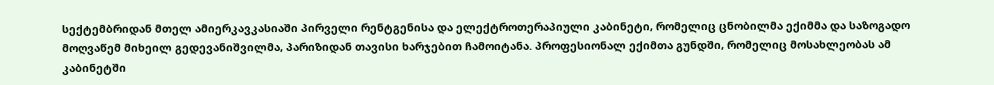სექტემბრიდან მთელ ამიერკავკასიაში პირველი რენტგენისა და ელექტროთერაპიული კაბინეტი, რომელიც ცნობილმა ექიმმა და საზოგადო მოღვაწემ მიხეილ გედევანიშვილმა, პარიზიდან თავისი ხარჯებით ჩამოიტანა. პროფესიონალ ექიმთა გუნდში, რომელიც მოსახლეობას ამ კაბინეტში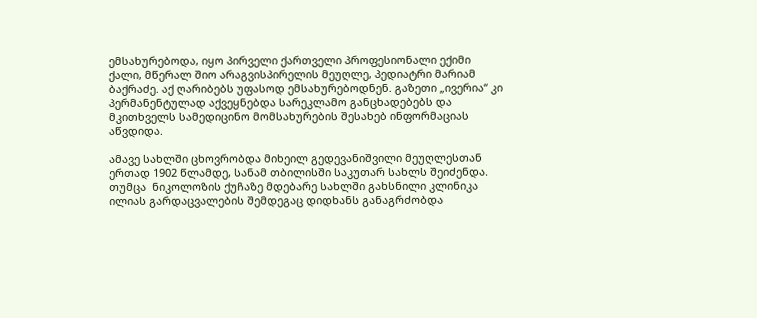ემსახურებოდა, იყო პირველი ქართველი პროფესიონალი ექიმი ქალი, მწერალ შიო არაგვისპირელის მეუღლე, პედიატრი მარიამ ბაქრაძე. აქ ღარიბებს უფასოდ ემსახურებოდნენ. გაზეთი „ივერია“ კი პერმანენტულად აქვეყნებდა სარეკლამო განცხადებებს და მკითხველს სამედიცინო მომსახურების შესახებ ინფორმაციას აწვდიდა.

ამავე სახლში ცხოვრობდა მიხეილ გედევანიშვილი მეუღლესთან ერთად 1902 წლამდე, სანამ თბილისში საკუთარ სახლს შეიძენდა. თუმცა  ნიკოლოზის ქუჩაზე მდებარე სახლში გახსნილი კლინიკა ილიას გარდაცვალების შემდეგაც დიდხანს განაგრძობდა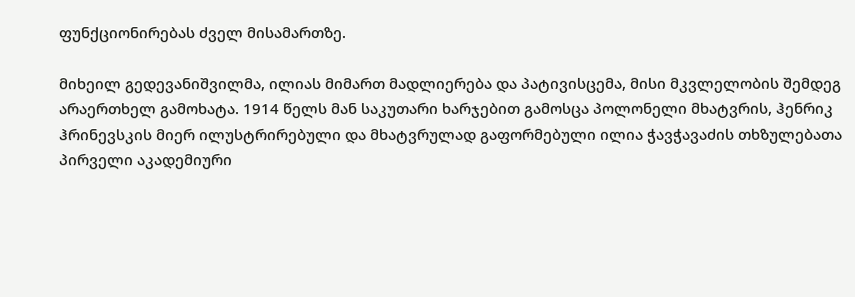ფუნქციონირებას ძველ მისამართზე.

მიხეილ გედევანიშვილმა, ილიას მიმართ მადლიერება და პატივისცემა, მისი მკვლელობის შემდეგ არაერთხელ გამოხატა. 1914 წელს მან საკუთარი ხარჯებით გამოსცა პოლონელი მხატვრის, ჰენრიკ ჰრინევსკის მიერ ილუსტრირებული და მხატვრულად გაფორმებული ილია ჭავჭავაძის თხზულებათა პირველი აკადემიური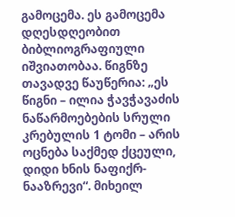გამოცემა. ეს გამოცემა დღესდღეობით ბიბლიოგრაფიული იშვიათობაა. წიგნზე თავადვე წაუწერია: „ეს წიგნი – ილია ჭავჭავაძის ნაწარმოებების სრული კრებულის 1 ტომი – არის ოცნება საქმედ ქცეული, დიდი ხნის ნაფიქრ-ნააზრევი“. მიხეილ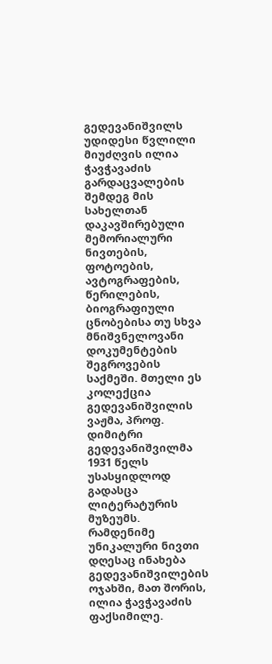გედევანიშვილს უდიდესი წვლილი მიუძღვის ილია ჭავჭავაძის გარდაცვალების შემდეგ მის სახელთან დაკავშირებული მემორიალური ნივთების, ფოტოების, ავტოგრაფების, წერილების, ბიოგრაფიული ცნობებისა თუ სხვა მნიშვნელოვანი დოკუმენტების შეგროვების საქმეში. მთელი ეს კოლექცია გედევანიშვილის ვაჟმა, პროფ. დიმიტრი გედევანიშვილმა 1931 წელს უსასყიდლოდ გადასცა ლიტერატურის მუზეუმს. რამდენიმე უნიკალური ნივთი დღესაც ინახება გედევანიშვილების ოჯახში, მათ შორის, ილია ჭავჭავაძის ფაქსიმილე.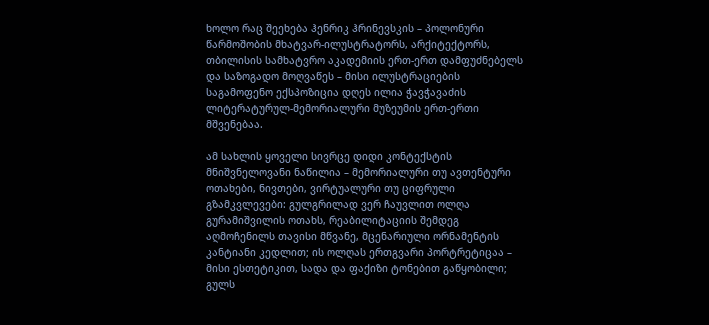ხოლო რაც შეეხება ჰენრიკ ჰრინევსკის – პოლონური წარმოშობის მხატვარ-ილუსტრატორს, არქიტექტორს, თბილისის სამხატვრო აკადემიის ერთ-ერთ დამფუძნებელს და საზოგადო მოღვაწეს – მისი ილუსტრაციების საგამოფენო ექსპოზიცია დღეს ილია ჭავჭავაძის ლიტერატურულ-მემორიალური მუზეუმის ერთ-ერთი მშვენებაა.

ამ სახლის ყოველი სივრცე დიდი კონტექსტის მნიშვნელოვანი ნაწილია – მემორიალური თუ ავთენტური ოთახები, ნივთები, ვირტუალური თუ ციფრული გზამკვლევები: გულგრილად ვერ ჩაუვლით ოლღა გურამიშვილის ოთახს, რეაბილიტაციის შემდეგ აღმოჩენილს თავისი მწვანე, მცენარიული ორნამენტის კანტიანი კედლით; ის ოლღას ერთგვარი პორტრეტიცაა – მისი ესთეტიკით, სადა და ფაქიზი ტონებით გაწყობილი; გულს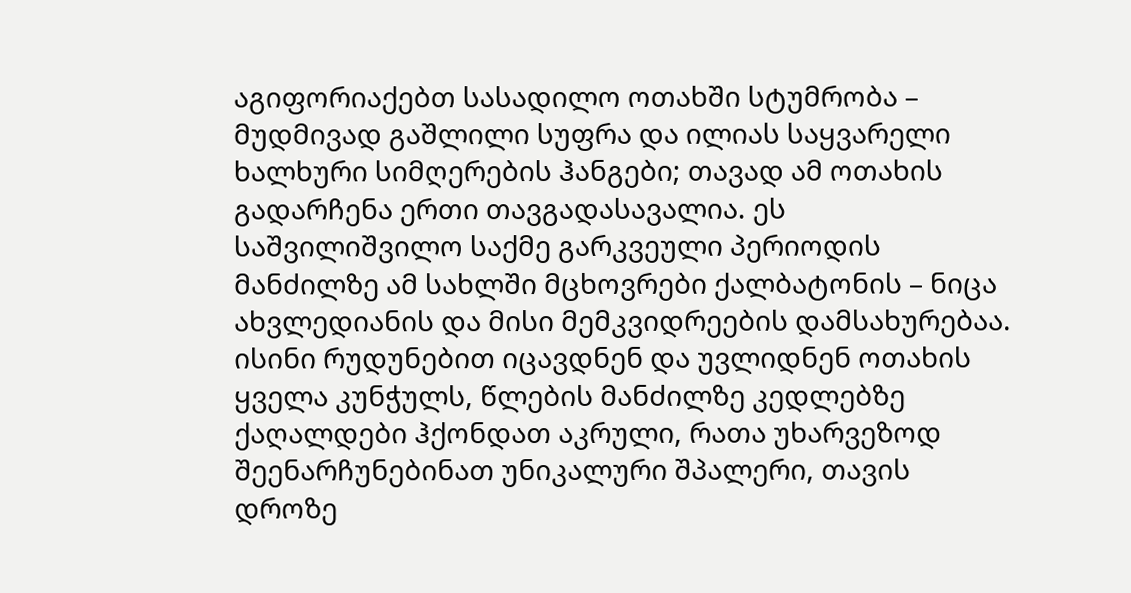აგიფორიაქებთ სასადილო ოთახში სტუმრობა – მუდმივად გაშლილი სუფრა და ილიას საყვარელი ხალხური სიმღერების ჰანგები; თავად ამ ოთახის გადარჩენა ერთი თავგადასავალია. ეს საშვილიშვილო საქმე გარკვეული პერიოდის მანძილზე ამ სახლში მცხოვრები ქალბატონის – ნიცა ახვლედიანის და მისი მემკვიდრეების დამსახურებაა. ისინი რუდუნებით იცავდნენ და უვლიდნენ ოთახის ყველა კუნჭულს, წლების მანძილზე კედლებზე ქაღალდები ჰქონდათ აკრული, რათა უხარვეზოდ შეენარჩუნებინათ უნიკალური შპალერი, თავის დროზე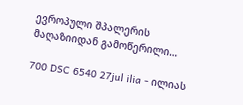ევროპული შპალერის მაღაზიიდან გამოწერილი…

700 DSC 6540 27jul ilia - ილიას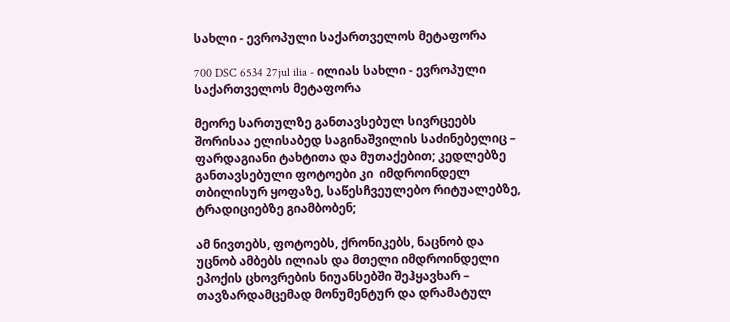სახლი - ევროპული საქართველოს მეტაფორა

700 DSC 6534 27jul ilia - ილიას სახლი - ევროპული საქართველოს მეტაფორა

მეორე სართულზე განთავსებულ სივრცეებს შორისაა ელისაბედ საგინაშვილის საძინებელიც – ფარდაგიანი ტახტითა და მუთაქებით; კედლებზე განთავსებული ფოტოები კი  იმდროინდელ თბილისურ ყოფაზე, საწესჩვეულებო რიტუალებზე, ტრადიციებზე გიამბობენ;

ამ ნივთებს, ფოტოებს, ქრონიკებს, ნაცნობ და უცნობ ამბებს ილიას და მთელი იმდროინდელი ეპოქის ცხოვრების ნიუანსებში შეჰყავხარ – თავზარდამცემად მონუმენტურ და დრამატულ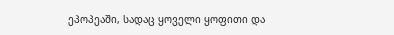ეპოპეაში, სადაც ყოველი ყოფითი და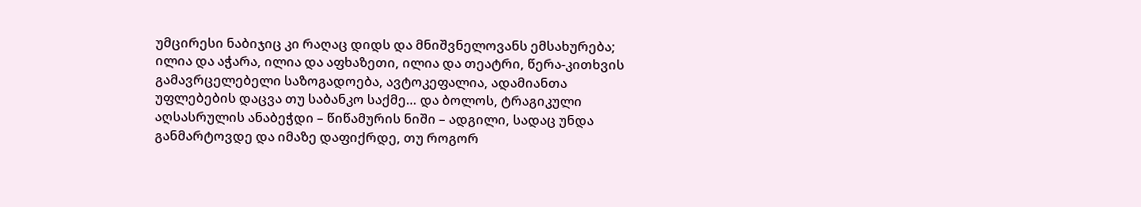უმცირესი ნაბიჯიც კი რაღაც დიდს და მნიშვნელოვანს ემსახურება; ილია და აჭარა, ილია და აფხაზეთი, ილია და თეატრი, წერა-კითხვის გამავრცელებელი საზოგადოება, ავტოკეფალია, ადამიანთა უფლებების დაცვა თუ საბანკო საქმე… და ბოლოს, ტრაგიკული აღსასრულის ანაბეჭდი – წიწამურის ნიში – ადგილი, სადაც უნდა განმარტოვდე და იმაზე დაფიქრდე, თუ როგორ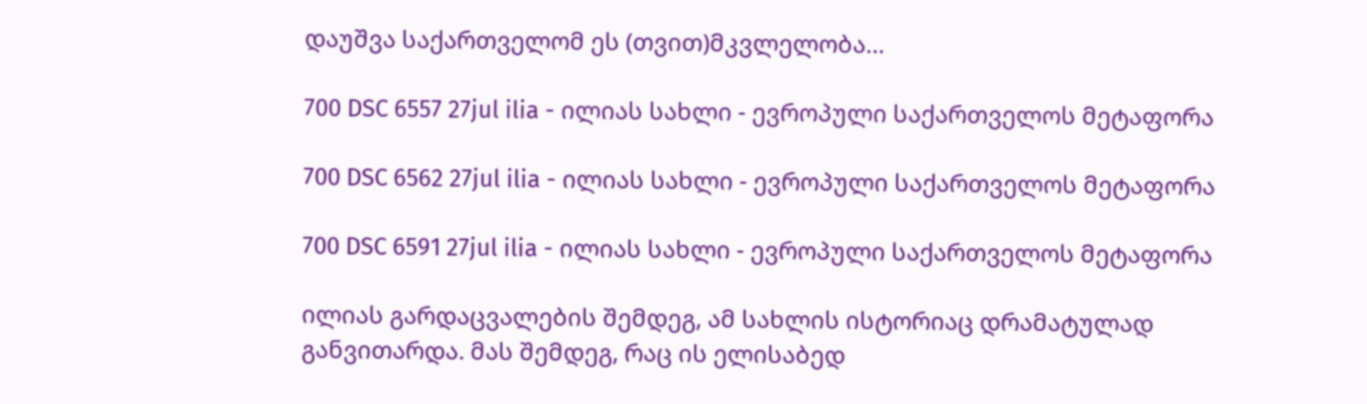დაუშვა საქართველომ ეს (თვით)მკვლელობა…

700 DSC 6557 27jul ilia - ილიას სახლი - ევროპული საქართველოს მეტაფორა

700 DSC 6562 27jul ilia - ილიას სახლი - ევროპული საქართველოს მეტაფორა

700 DSC 6591 27jul ilia - ილიას სახლი - ევროპული საქართველოს მეტაფორა

ილიას გარდაცვალების შემდეგ, ამ სახლის ისტორიაც დრამატულად განვითარდა. მას შემდეგ, რაც ის ელისაბედ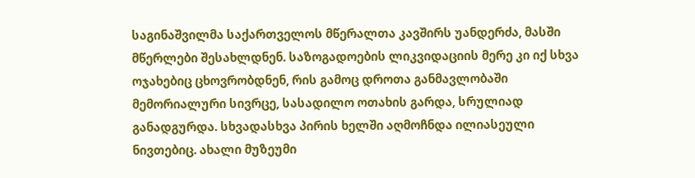საგინაშვილმა საქართველოს მწერალთა კავშირს უანდერძა, მასში მწერლები შესახლდნენ. საზოგადოების ლიკვიდაციის მერე კი იქ სხვა ოჯახებიც ცხოვრობდნენ, რის გამოც დროთა განმავლობაში მემორიალური სივრცე, სასადილო ოთახის გარდა, სრულიად განადგურდა. სხვადასხვა პირის ხელში აღმოჩნდა ილიასეული ნივთებიც. ახალი მუზეუმი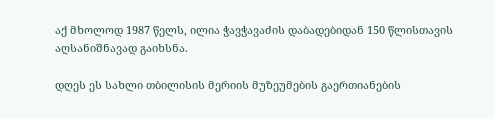აქ მხოლოდ 1987 წელს, ილია ჭავჭავაძის დაბადებიდან 150 წლისთავის აღსანიშნავად გაიხსნა.

დღეს ეს სახლი თბილისის მერიის მუზეუმების გაერთიანების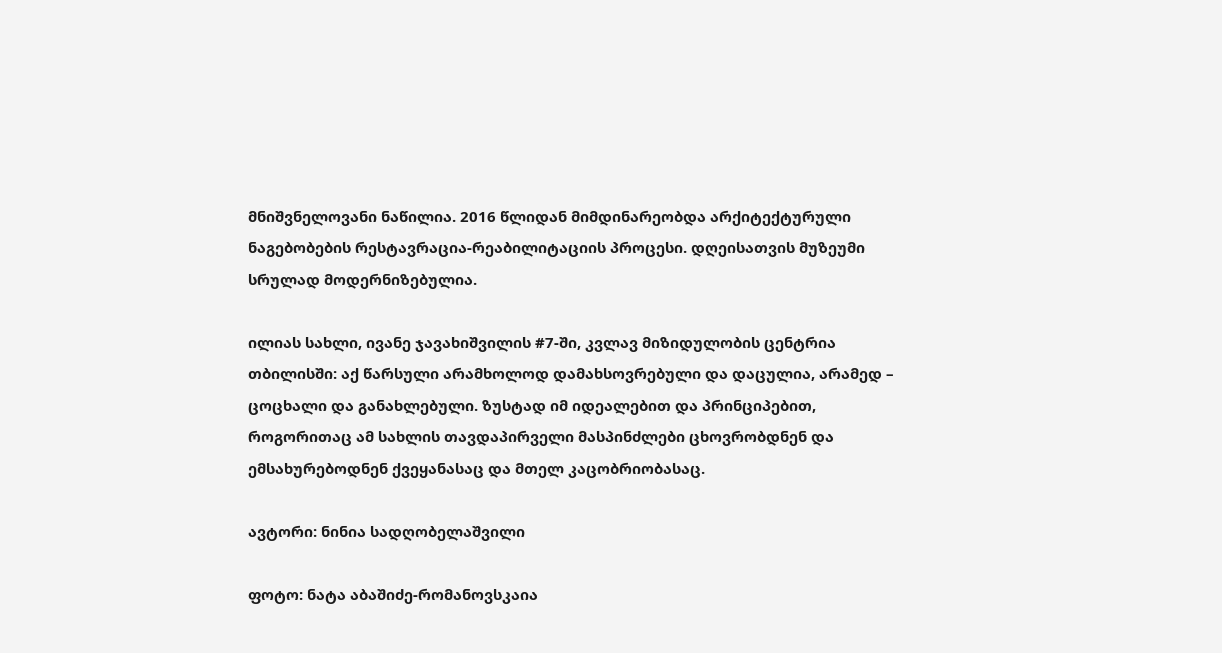მნიშვნელოვანი ნაწილია. 2016 წლიდან მიმდინარეობდა არქიტექტურული ნაგებობების რესტავრაცია-რეაბილიტაციის პროცესი. დღეისათვის მუზეუმი სრულად მოდერნიზებულია.

ილიას სახლი, ივანე ჯავახიშვილის #7-ში, კვლავ მიზიდულობის ცენტრია თბილისში: აქ წარსული არამხოლოდ დამახსოვრებული და დაცულია, არამედ – ცოცხალი და განახლებული. ზუსტად იმ იდეალებით და პრინციპებით, როგორითაც ამ სახლის თავდაპირველი მასპინძლები ცხოვრობდნენ და ემსახურებოდნენ ქვეყანასაც და მთელ კაცობრიობასაც.

ავტორი: ნინია სადღობელაშვილი

ფოტო: ნატა აბაშიძე-რომანოვსკაია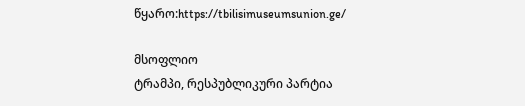წყარო:https://tbilisimuseumsunion.ge/

მსოფლიო
ტრამპი, რესპუბლიკური პარტია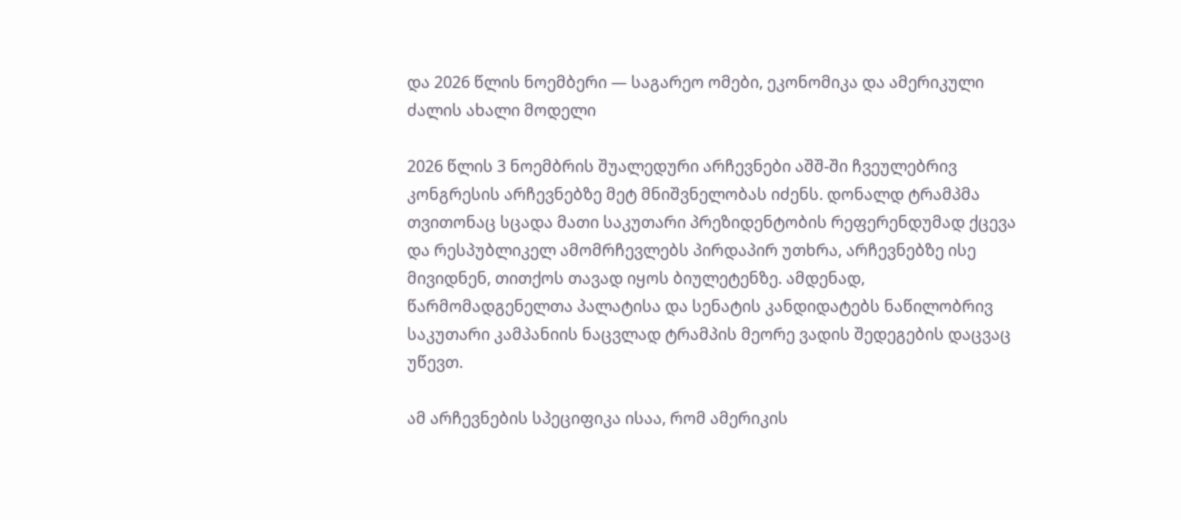და 2026 წლის ნოემბერი — საგარეო ომები, ეკონომიკა და ამერიკული ძალის ახალი მოდელი

2026 წლის 3 ნოემბრის შუალედური არჩევნები აშშ-ში ჩვეულებრივ კონგრესის არჩევნებზე მეტ მნიშვნელობას იძენს. დონალდ ტრამპმა თვითონაც სცადა მათი საკუთარი პრეზიდენტობის რეფერენდუმად ქცევა და რესპუბლიკელ ამომრჩევლებს პირდაპირ უთხრა, არჩევნებზე ისე მივიდნენ, თითქოს თავად იყოს ბიულეტენზე. ამდენად, წარმომადგენელთა პალატისა და სენატის კანდიდატებს ნაწილობრივ საკუთარი კამპანიის ნაცვლად ტრამპის მეორე ვადის შედეგების დაცვაც უწევთ.

ამ არჩევნების სპეციფიკა ისაა, რომ ამერიკის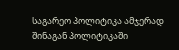საგარეო პოლიტიკა ამჯერად შინაგან პოლიტიკაში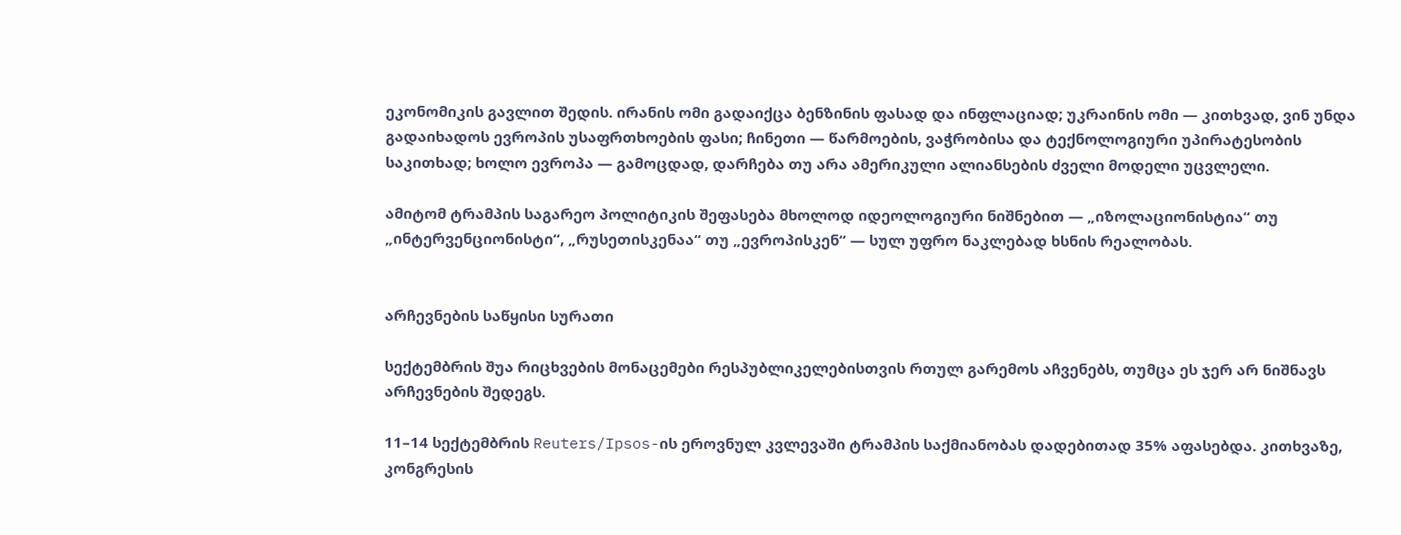ეკონომიკის გავლით შედის. ირანის ომი გადაიქცა ბენზინის ფასად და ინფლაციად; უკრაინის ომი — კითხვად, ვინ უნდა გადაიხადოს ევროპის უსაფრთხოების ფასი; ჩინეთი — წარმოების, ვაჭრობისა და ტექნოლოგიური უპირატესობის საკითხად; ხოლო ევროპა — გამოცდად, დარჩება თუ არა ამერიკული ალიანსების ძველი მოდელი უცვლელი.

ამიტომ ტრამპის საგარეო პოლიტიკის შეფასება მხოლოდ იდეოლოგიური ნიშნებით — „იზოლაციონისტია“ თუ „ინტერვენციონისტი“, „რუსეთისკენაა“ თუ „ევროპისკენ“ — სულ უფრო ნაკლებად ხსნის რეალობას.


არჩევნების საწყისი სურათი

სექტემბრის შუა რიცხვების მონაცემები რესპუბლიკელებისთვის რთულ გარემოს აჩვენებს, თუმცა ეს ჯერ არ ნიშნავს არჩევნების შედეგს.

11–14 სექტემბრის Reuters/Ipsos-ის ეროვნულ კვლევაში ტრამპის საქმიანობას დადებითად 35% აფასებდა. კითხვაზე, კონგრესის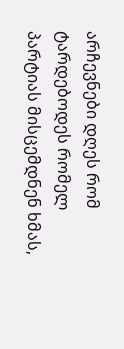არჩევნები დღეს რომ ტარდებოდეს რომელ პარტიას მისცემდნენ ხმას,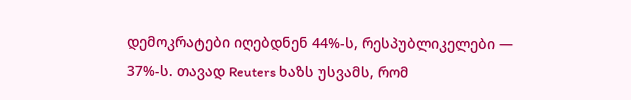დემოკრატები იღებდნენ 44%-ს, რესპუბლიკელები — 37%-ს. თავად Reuters ხაზს უსვამს, რომ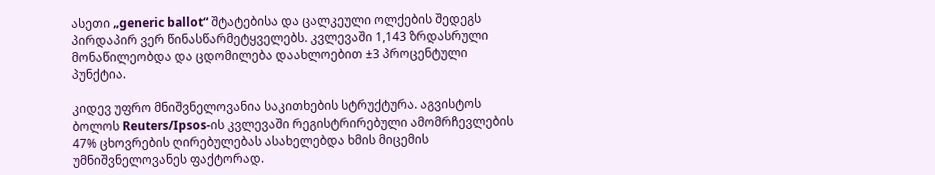ასეთი „generic ballot“ შტატებისა და ცალკეული ოლქების შედეგს პირდაპირ ვერ წინასწარმეტყველებს. კვლევაში 1,143 ზრდასრული მონაწილეობდა და ცდომილება დაახლოებით ±3 პროცენტული პუნქტია.

კიდევ უფრო მნიშვნელოვანია საკითხების სტრუქტურა. აგვისტოს ბოლოს Reuters/Ipsos-ის კვლევაში რეგისტრირებული ამომრჩევლების 47% ცხოვრების ღირებულებას ასახელებდა ხმის მიცემის უმნიშვნელოვანეს ფაქტორად.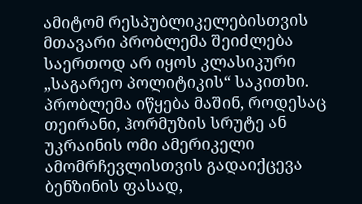ამიტომ რესპუბლიკელებისთვის მთავარი პრობლემა შეიძლება საერთოდ არ იყოს კლასიკური „საგარეო პოლიტიკის“ საკითხი. პრობლემა იწყება მაშინ, როდესაც თეირანი, ჰორმუზის სრუტე ან უკრაინის ომი ამერიკელი ამომრჩევლისთვის გადაიქცევა ბენზინის ფასად,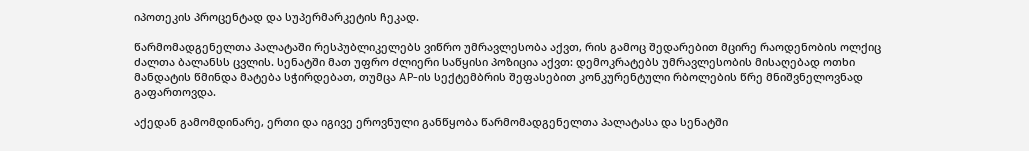იპოთეკის პროცენტად და სუპერმარკეტის ჩეკად.

წარმომადგენელთა პალატაში რესპუბლიკელებს ვიწრო უმრავლესობა აქვთ, რის გამოც შედარებით მცირე რაოდენობის ოლქიც ძალთა ბალანსს ცვლის. სენატში მათ უფრო ძლიერი საწყისი პოზიცია აქვთ: დემოკრატებს უმრავლესობის მისაღებად ოთხი მანდატის წმინდა მატება სჭირდებათ, თუმცა AP-ის სექტემბრის შეფასებით კონკურენტული რბოლების წრე მნიშვნელოვნად გაფართოვდა.

აქედან გამომდინარე, ერთი და იგივე ეროვნული განწყობა წარმომადგენელთა პალატასა და სენატში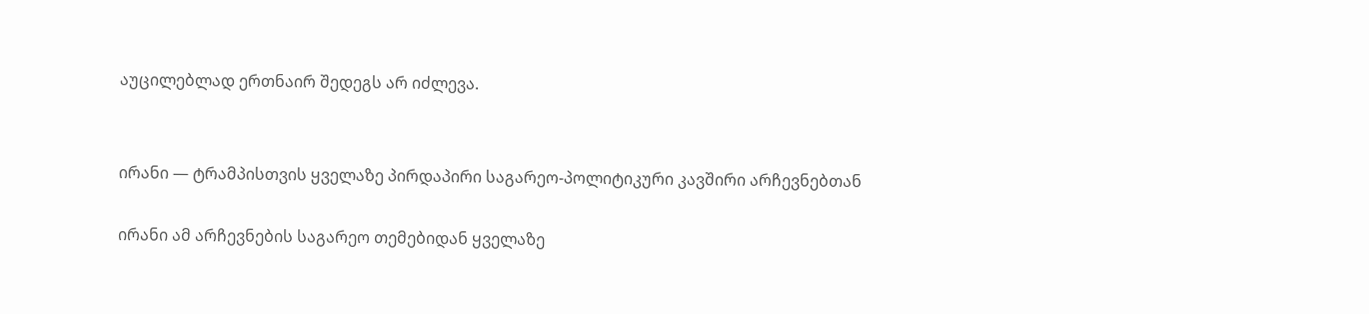აუცილებლად ერთნაირ შედეგს არ იძლევა.


ირანი — ტრამპისთვის ყველაზე პირდაპირი საგარეო-პოლიტიკური კავშირი არჩევნებთან

ირანი ამ არჩევნების საგარეო თემებიდან ყველაზე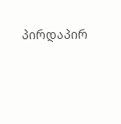პირდაპირ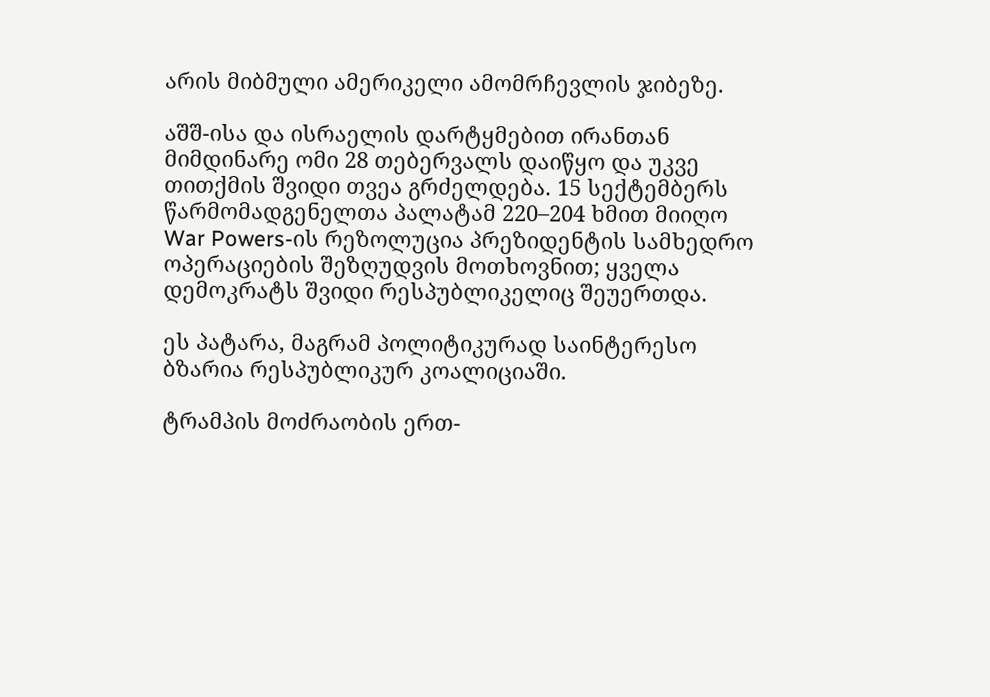არის მიბმული ამერიკელი ამომრჩევლის ჯიბეზე.

აშშ-ისა და ისრაელის დარტყმებით ირანთან მიმდინარე ომი 28 თებერვალს დაიწყო და უკვე თითქმის შვიდი თვეა გრძელდება. 15 სექტემბერს წარმომადგენელთა პალატამ 220–204 ხმით მიიღო War Powers-ის რეზოლუცია პრეზიდენტის სამხედრო ოპერაციების შეზღუდვის მოთხოვნით; ყველა დემოკრატს შვიდი რესპუბლიკელიც შეუერთდა.

ეს პატარა, მაგრამ პოლიტიკურად საინტერესო ბზარია რესპუბლიკურ კოალიციაში.

ტრამპის მოძრაობის ერთ-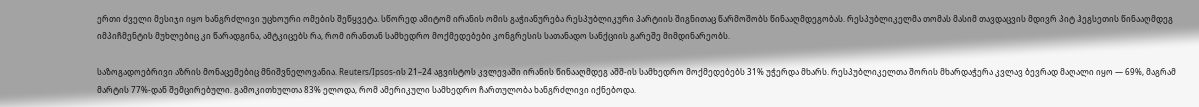ერთი ძველი მესიჯი იყო ხანგრძლივი უცხოური ომების შეწყვეტა. სწორედ ამიტომ ირანის ომის გაჭიანურება რესპუბლიკური პარტიის შიგნითაც წარმოშობს წინააღმდეგობას. რესპუბლიკელმა თომას მასიმ თავდაცვის მდივრ პიტ ჰეგსეთის წინააღმდეგ იმპიჩმენტის მუხლებიც კი წარადგინა, ამტკიცებს რა, რომ ირანთან სამხედრო მოქმედებები კონგრესის სათანადო სანქციის გარეშე მიმდინარეობს.

საზოგადოებრივი აზრის მონაცემებიც მნიშვნელოვანია. Reuters/Ipsos-ის 21–24 აგვისტოს კვლევაში ირანის წინააღმდეგ აშშ-ის სამხედრო მოქმედებებს 31% უჭერდა მხარს. რესპუბლიკელთა შორის მხარდაჭერა კვლავ ბევრად მაღალი იყო — 69%, მაგრამ მარტის 77%-დან შემცირებული. გამოკითხულთა 83% ელოდა, რომ ამერიკული სამხედრო ჩართულობა ხანგრძლივი იქნებოდა.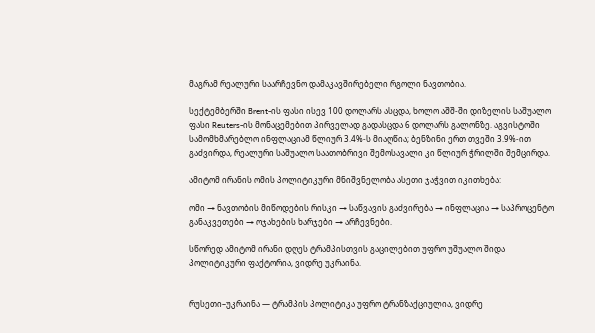მაგრამ რეალური საარჩევნო დამაკავშირებელი რგოლი ნავთობია.

სექტემბერში Brent-ის ფასი ისევ 100 დოლარს ასცდა, ხოლო აშშ-ში დიზელის საშუალო ფასი Reuters-ის მონაცემებით პირველად გადასცდა 6 დოლარს გალონზე. აგვისტოში სამომხმარებლო ინფლაციამ წლიურ 3.4%-ს მიაღწია; ბენზინი ერთ თვეში 3.9%-ით გაძვირდა, რეალური საშუალო საათობრივი შემოსავალი კი წლიურ ჭრილში შემცირდა.

ამიტომ ირანის ომის პოლიტიკური მნიშვნელობა ასეთი ჯაჭვით იკითხება:

ომი → ნავთობის მიწოდების რისკი → საწვავის გაძვირება → ინფლაცია → საპროცენტო განაკვეთები → ოჯახების ხარჯები → არჩევნები.

სწორედ ამიტომ ირანი დღეს ტრამპისთვის გაცილებით უფრო უშუალო შიდა პოლიტიკური ფაქტორია, ვიდრე უკრაინა.


რუსეთი–უკრაინა — ტრამპის პოლიტიკა უფრო ტრანზაქციულია, ვიდრე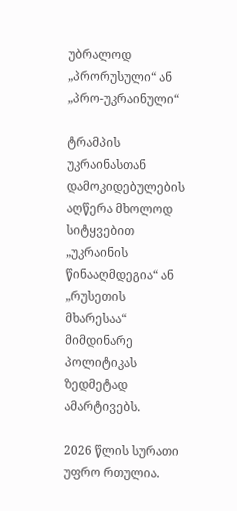უბრალოდ „პრორუსული“ ან „პრო-უკრაინული“

ტრამპის უკრაინასთან დამოკიდებულების აღწერა მხოლოდ სიტყვებით „უკრაინის წინააღმდეგია“ ან „რუსეთის მხარესაა“ მიმდინარე პოლიტიკას ზედმეტად ამარტივებს.

2026 წლის სურათი უფრო რთულია.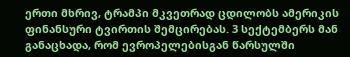ერთი მხრივ, ტრამპი მკვეთრად ცდილობს ამერიკის ფინანსური ტვირთის შემცირებას. 3 სექტემბერს მან განაცხადა, რომ ევროპელებისგან წარსულში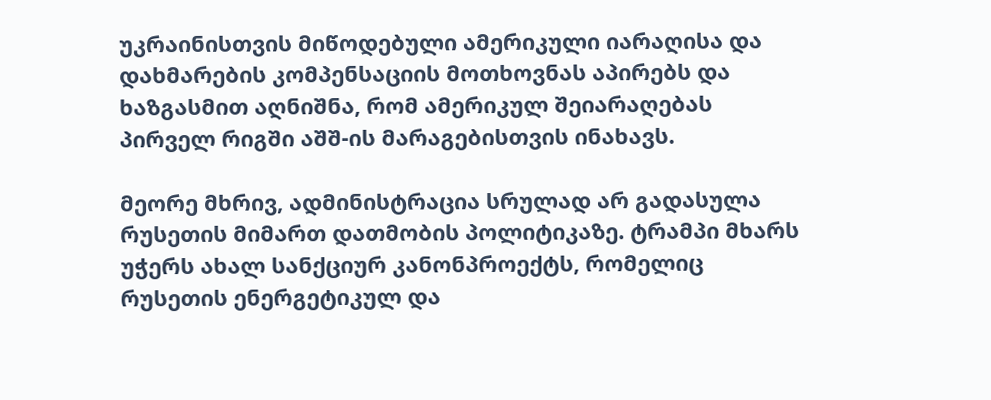უკრაინისთვის მიწოდებული ამერიკული იარაღისა და დახმარების კომპენსაციის მოთხოვნას აპირებს და ხაზგასმით აღნიშნა, რომ ამერიკულ შეიარაღებას პირველ რიგში აშშ-ის მარაგებისთვის ინახავს.

მეორე მხრივ, ადმინისტრაცია სრულად არ გადასულა რუსეთის მიმართ დათმობის პოლიტიკაზე. ტრამპი მხარს უჭერს ახალ სანქციურ კანონპროექტს, რომელიც რუსეთის ენერგეტიკულ და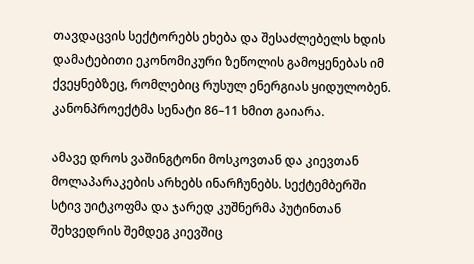თავდაცვის სექტორებს ეხება და შესაძლებელს ხდის დამატებითი ეკონომიკური ზეწოლის გამოყენებას იმ ქვეყნებზეც, რომლებიც რუსულ ენერგიას ყიდულობენ. კანონპროექტმა სენატი 86–11 ხმით გაიარა.

ამავე დროს ვაშინგტონი მოსკოვთან და კიევთან მოლაპარაკების არხებს ინარჩუნებს. სექტემბერში სტივ უიტკოფმა და ჯარედ კუშნერმა პუტინთან შეხვედრის შემდეგ კიევშიც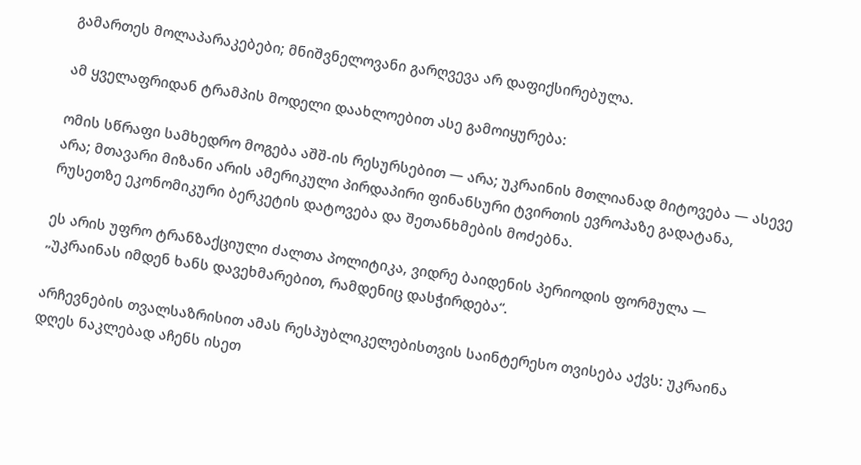გამართეს მოლაპარაკებები; მნიშვნელოვანი გარღვევა არ დაფიქსირებულა.

ამ ყველაფრიდან ტრამპის მოდელი დაახლოებით ასე გამოიყურება:

ომის სწრაფი სამხედრო მოგება აშშ-ის რესურსებით — არა; უკრაინის მთლიანად მიტოვება — ასევე არა; მთავარი მიზანი არის ამერიკული პირდაპირი ფინანსური ტვირთის ევროპაზე გადატანა, რუსეთზე ეკონომიკური ბერკეტის დატოვება და შეთანხმების მოძებნა.

ეს არის უფრო ტრანზაქციული ძალთა პოლიტიკა, ვიდრე ბაიდენის პერიოდის ფორმულა — „უკრაინას იმდენ ხანს დავეხმარებით, რამდენიც დასჭირდება“.

არჩევნების თვალსაზრისით ამას რესპუბლიკელებისთვის საინტერესო თვისება აქვს: უკრაინა დღეს ნაკლებად აჩენს ისეთ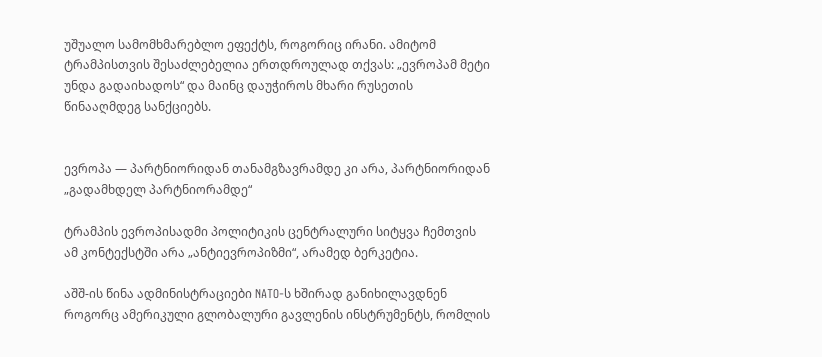უშუალო სამომხმარებლო ეფექტს, როგორიც ირანი. ამიტომ ტრამპისთვის შესაძლებელია ერთდროულად თქვას: „ევროპამ მეტი უნდა გადაიხადოს“ და მაინც დაუჭიროს მხარი რუსეთის წინააღმდეგ სანქციებს.


ევროპა — პარტნიორიდან თანამგზავრამდე კი არა, პარტნიორიდან „გადამხდელ პარტნიორამდე“

ტრამპის ევროპისადმი პოლიტიკის ცენტრალური სიტყვა ჩემთვის ამ კონტექსტში არა „ანტიევროპიზმი“, არამედ ბერკეტია.

აშშ-ის წინა ადმინისტრაციები NATO-ს ხშირად განიხილავდნენ როგორც ამერიკული გლობალური გავლენის ინსტრუმენტს, რომლის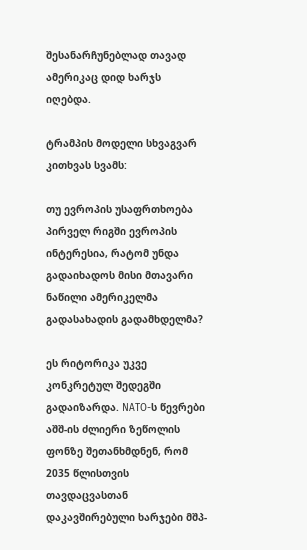შესანარჩუნებლად თავად ამერიკაც დიდ ხარჯს იღებდა.

ტრამპის მოდელი სხვაგვარ კითხვას სვამს:

თუ ევროპის უსაფრთხოება პირველ რიგში ევროპის ინტერესია, რატომ უნდა გადაიხადოს მისი მთავარი ნაწილი ამერიკელმა გადასახადის გადამხდელმა?

ეს რიტორიკა უკვე კონკრეტულ შედეგში გადაიზარდა. NATO-ს წევრები აშშ-ის ძლიერი ზეწოლის ფონზე შეთანხმდნენ, რომ 2035 წლისთვის თავდაცვასთან დაკავშირებული ხარჯები მშპ-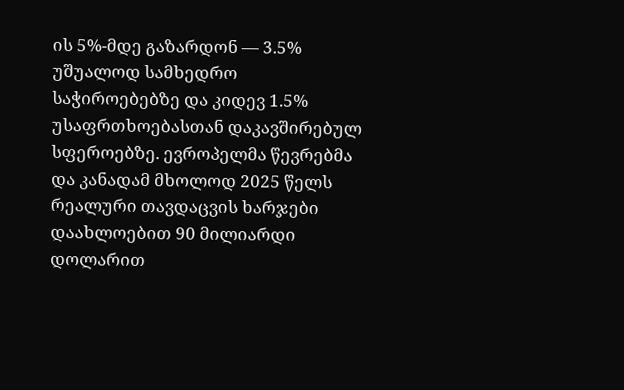ის 5%-მდე გაზარდონ — 3.5% უშუალოდ სამხედრო საჭიროებებზე და კიდევ 1.5% უსაფრთხოებასთან დაკავშირებულ სფეროებზე. ევროპელმა წევრებმა და კანადამ მხოლოდ 2025 წელს რეალური თავდაცვის ხარჯები დაახლოებით 90 მილიარდი დოლარით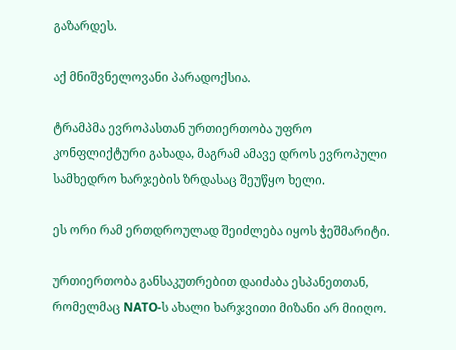გაზარდეს.

აქ მნიშვნელოვანი პარადოქსია.

ტრამპმა ევროპასთან ურთიერთობა უფრო კონფლიქტური გახადა, მაგრამ ამავე დროს ევროპული სამხედრო ხარჯების ზრდასაც შეუწყო ხელი.

ეს ორი რამ ერთდროულად შეიძლება იყოს ჭეშმარიტი.

ურთიერთობა განსაკუთრებით დაიძაბა ესპანეთთან, რომელმაც NATO-ს ახალი ხარჯვითი მიზანი არ მიიღო.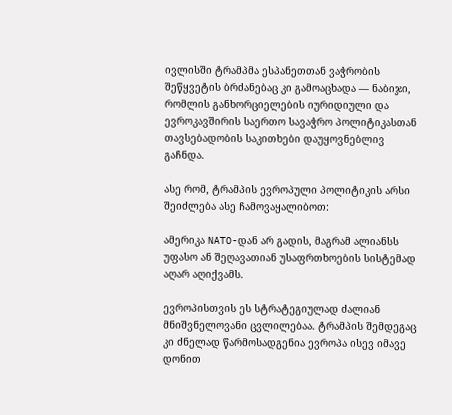ივლისში ტრამპმა ესპანეთთან ვაჭრობის შეწყვეტის ბრძანებაც კი გამოაცხადა — ნაბიჯი, რომლის განხორციელების იურიდიული და ევროკავშირის საერთო სავაჭრო პოლიტიკასთან თავსებადობის საკითხები დაუყოვნებლივ გაჩნდა.

ასე რომ, ტრამპის ევროპული პოლიტიკის არსი შეიძლება ასე ჩამოვაყალიბოთ:

ამერიკა NATO-დან არ გადის, მაგრამ ალიანსს უფასო ან შეღავათიან უსაფრთხოების სისტემად აღარ აღიქვამს.

ევროპისთვის ეს სტრატეგიულად ძალიან მნიშვნელოვანი ცვლილებაა. ტრამპის შემდეგაც კი ძნელად წარმოსადგენია ევროპა ისევ იმავე დონით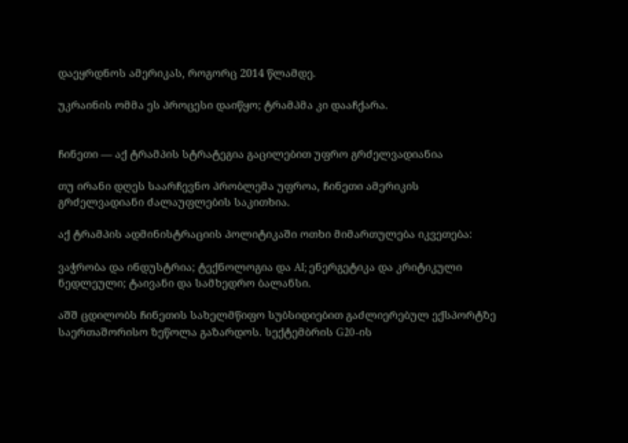დაეყრდნოს ამერიკას, როგორც 2014 წლამდე.

უკრაინის ომმა ეს პროცესი დაიწყო; ტრამპმა კი დააჩქარა.


ჩინეთი — აქ ტრამპის სტრატეგია გაცილებით უფრო გრძელვადიანია

თუ ირანი დღეს საარჩევნო პრობლემა უფროა, ჩინეთი ამერიკის გრძელვადიანი ძალაუფლების საკითხია.

აქ ტრამპის ადმინისტრაციის პოლიტიკაში ოთხი მიმართულება იკვეთება:

ვაჭრობა და ინდუსტრია; ტექნოლოგია და AI; ენერგეტიკა და კრიტიკული ნედლეული; ტაივანი და სამხედრო ბალანსი.

აშშ ცდილობს ჩინეთის სახელმწიფო სუბსიდიებით გაძლიერებულ ექსპორტზე საერთაშორისო ზეწოლა გაზარდოს. სექტემბრის G20-ის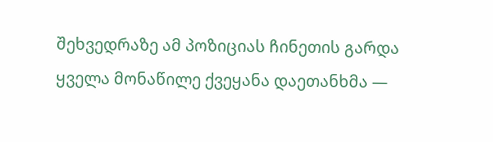შეხვედრაზე ამ პოზიციას ჩინეთის გარდა ყველა მონაწილე ქვეყანა დაეთანხმა —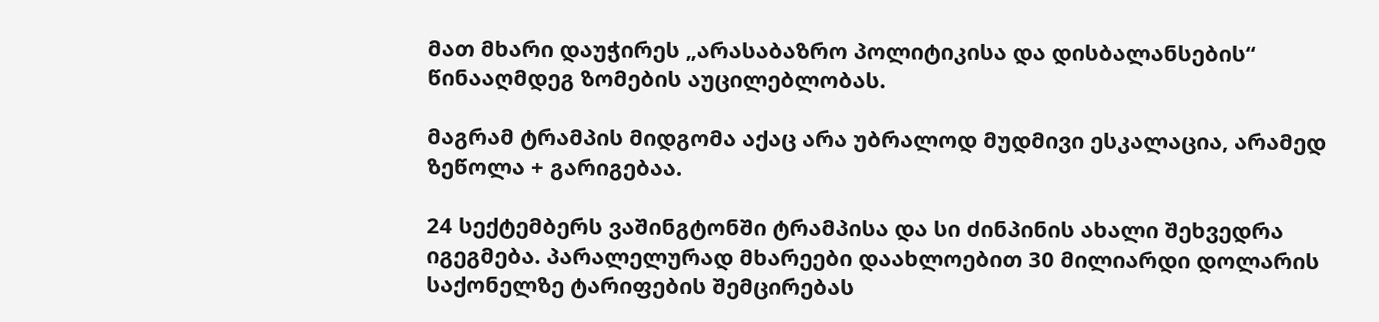მათ მხარი დაუჭირეს „არასაბაზრო პოლიტიკისა და დისბალანსების“ წინააღმდეგ ზომების აუცილებლობას.

მაგრამ ტრამპის მიდგომა აქაც არა უბრალოდ მუდმივი ესკალაცია, არამედ ზეწოლა + გარიგებაა.

24 სექტემბერს ვაშინგტონში ტრამპისა და სი ძინპინის ახალი შეხვედრა იგეგმება. პარალელურად მხარეები დაახლოებით 30 მილიარდი დოლარის საქონელზე ტარიფების შემცირებას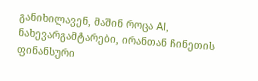განიხილავენ, მაშინ როცა AI, ნახევარგამტარები, ირანთან ჩინეთის ფინანსური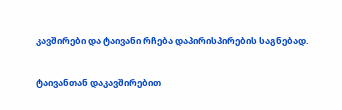კავშირები და ტაივანი რჩება დაპირისპირების საგნებად.

ტაივანთან დაკავშირებით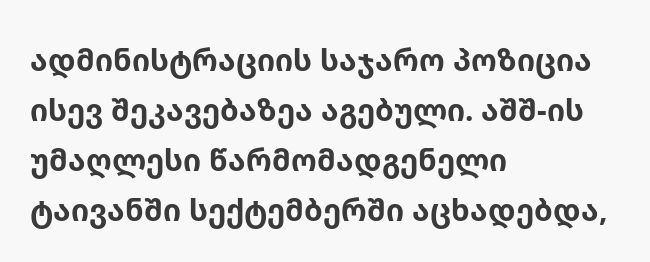ადმინისტრაციის საჯარო პოზიცია ისევ შეკავებაზეა აგებული. აშშ-ის უმაღლესი წარმომადგენელი ტაივანში სექტემბერში აცხადებდა,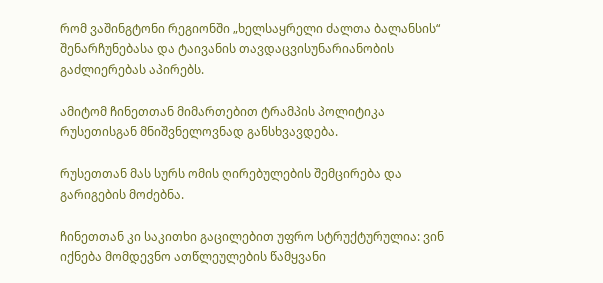რომ ვაშინგტონი რეგიონში „ხელსაყრელი ძალთა ბალანსის“ შენარჩუნებასა და ტაივანის თავდაცვისუნარიანობის გაძლიერებას აპირებს.

ამიტომ ჩინეთთან მიმართებით ტრამპის პოლიტიკა რუსეთისგან მნიშვნელოვნად განსხვავდება.

რუსეთთან მას სურს ომის ღირებულების შემცირება და გარიგების მოძებნა.

ჩინეთთან კი საკითხი გაცილებით უფრო სტრუქტურულია: ვინ იქნება მომდევნო ათწლეულების წამყვანი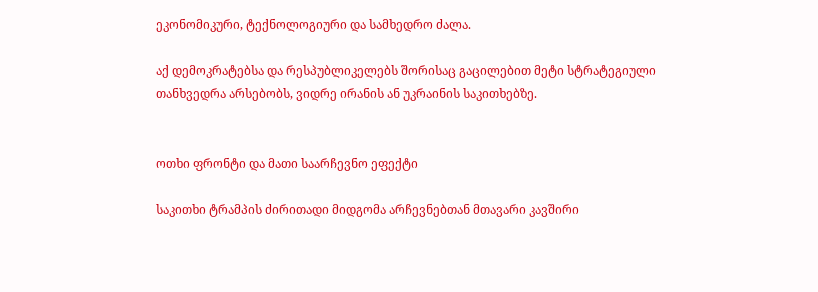ეკონომიკური, ტექნოლოგიური და სამხედრო ძალა.

აქ დემოკრატებსა და რესპუბლიკელებს შორისაც გაცილებით მეტი სტრატეგიული თანხვედრა არსებობს, ვიდრე ირანის ან უკრაინის საკითხებზე.


ოთხი ფრონტი და მათი საარჩევნო ეფექტი

საკითხი ტრამპის ძირითადი მიდგომა არჩევნებთან მთავარი კავშირი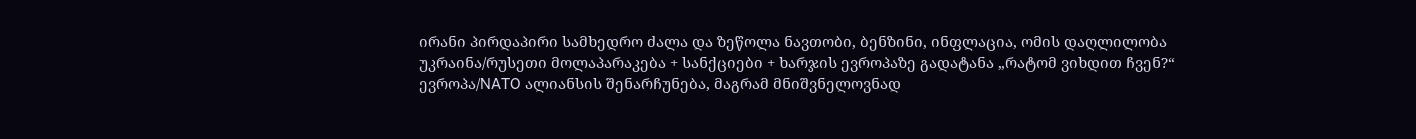ირანი პირდაპირი სამხედრო ძალა და ზეწოლა ნავთობი, ბენზინი, ინფლაცია, ომის დაღლილობა
უკრაინა/რუსეთი მოლაპარაკება + სანქციები + ხარჯის ევროპაზე გადატანა „რატომ ვიხდით ჩვენ?“
ევროპა/NATO ალიანსის შენარჩუნება, მაგრამ მნიშვნელოვნად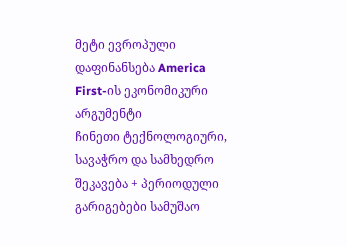მეტი ევროპული დაფინანსება America First-ის ეკონომიკური არგუმენტი
ჩინეთი ტექნოლოგიური, სავაჭრო და სამხედრო შეკავება + პერიოდული გარიგებები სამუშაო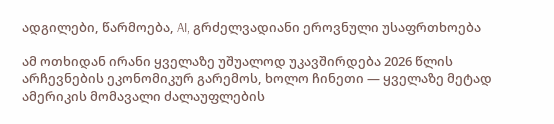ადგილები, წარმოება, AI, გრძელვადიანი ეროვნული უსაფრთხოება

ამ ოთხიდან ირანი ყველაზე უშუალოდ უკავშირდება 2026 წლის არჩევნების ეკონომიკურ გარემოს, ხოლო ჩინეთი — ყველაზე მეტად ამერიკის მომავალი ძალაუფლების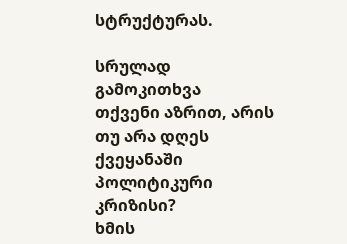სტრუქტურას.

სრულად
გამოკითხვა
თქვენი აზრით, არის თუ არა დღეს ქვეყანაში პოლიტიკური კრიზისი?
ხმის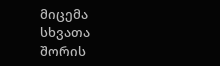მიცემა
სხვათა შორის